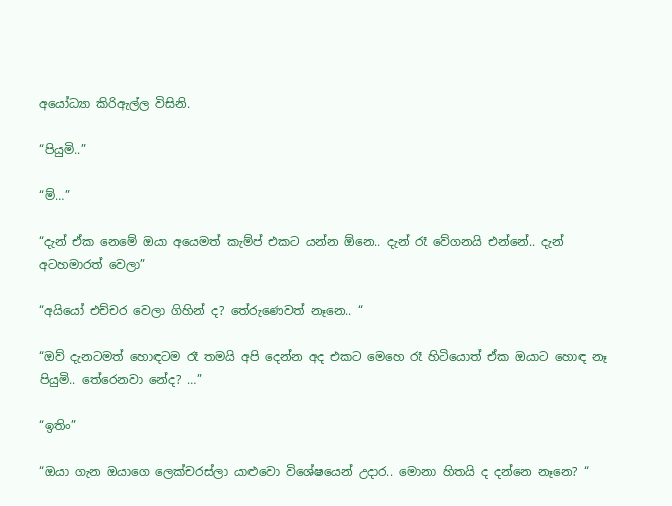අයෝධ්‍යා කිරිඇල්ල විසිනි.

“පියුමි..”

“ම්…”

“දැන් ඒක නෙමේ ඔයා අයෙමත් කැම්ප් එකට යන්න ඕනෙ.. දැන් රෑ වේගනයි එන්නේ.. දැන් අටහමාරත් වෙලා”

“අයියෝ එච්චර වෙලා ගිහින් ද? තේරුණෙවත් නෑනෙ.. “

“ඔව් දැනටමත් හොඳටම රෑ තමයි අපි දෙන්න අද එකට මෙහෙ රෑ හිටියොත් ඒක ඔයාට හොඳ නෑ පියුමි.. තේරෙනවා නේද? …”

“ඉතිං”

“ඔයා ගැන ඔයාගෙ ලෙක්චරස්ලා යාළුවො විශේෂයෙන් උදාර.. මොනා හිතයි ද දන්නෙ නෑනෙ? “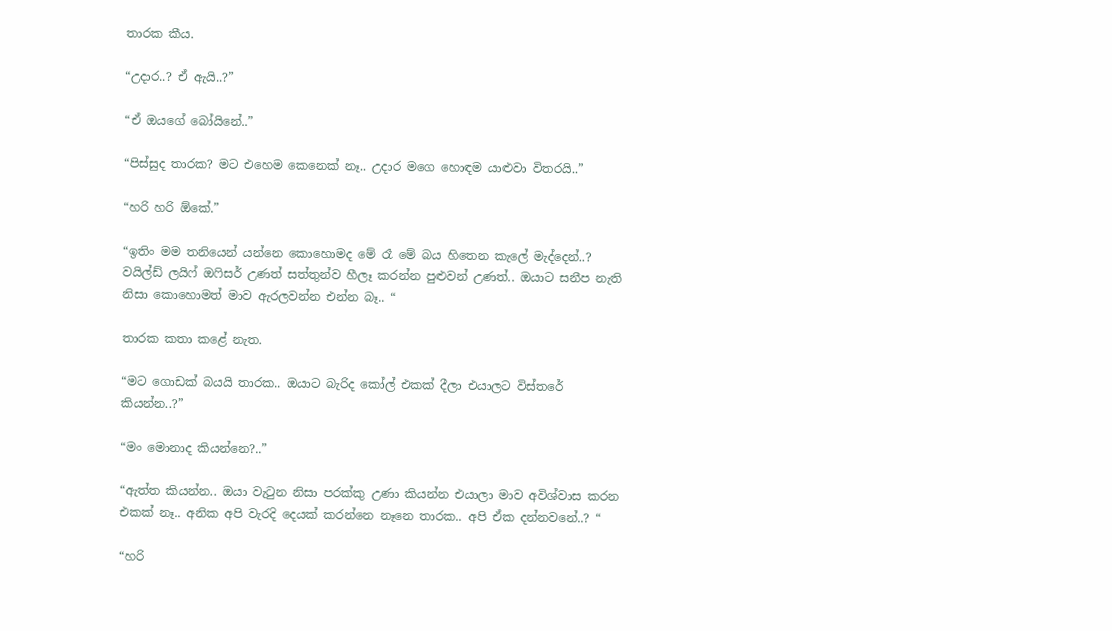තාරක කීය.

“උදාර..? ඒ ඇයි..?”

“ඒ ඔයගේ බෝයිනේ..”

“පිස්සුද තාරක? මට එහෙම කෙනෙක් නෑ.. උදාර මගෙ හොඳම යාළුවා විතරයි..”

“හරි හරි ඕකේ.”

“ඉතිං මම තනියෙන් යන්නෙ කොහොමද මේ රෑ මේ බය හිතෙන කැලේ මැද්දෙන්..? වයිල්ඩ් ලයිෆ් ඔෆිසර් උණත් සත්තුන්ව හීලෑ කරන්න පුළුවන් උණත්.. ඔයාට සනීප නැති නිසා කොහොමත් මාව ඇරලවන්න එන්න බෑ.. “

තාරක කතා කළේ නැත.

“මට ගොඩක් බයයි තාරක.. ඔයාට බැරිද කෝල් එකක් දීලා එයාලට විස්තරේ කියන්න..?”

“මං මොනාද කියන්නෙ?..”

“ඇත්ත කියන්න.. ඔයා වැටුන නිසා පරක්කු උණා කියන්න එයාලා මාව අවිශ්වාස කරන එකක් නෑ.. අනික අපි වැරදි දෙයක් කරන්නෙ නෑනෙ තාරක.. අපි ඒක දන්නවනේ..? “

“හරි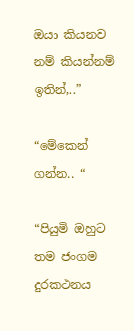ඔයා කියනව නම් කියන්නම් ඉතින්,..”

“මේකෙන් ගන්න.. “

“පියුමි ඔහුට තම ජංගම දුරකථනය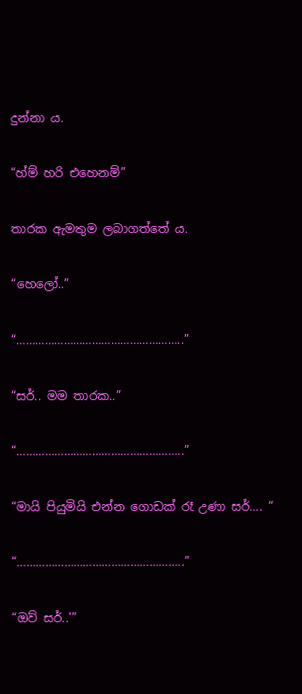දුන්නා ය.

“හ්ම් හරි එහෙනම්”

තාරක ඇමතුම ලබාගත්තේ ය.

“හෙලෝ..”

“……………………………………………..”

“සර්.. මම තාරක..”

“……………………………………………..”

“මායි පියුමියි එන්න ගොඩක් රෑ උණා සර්…. “

“……………………………………………..”

“ඔව් සර්..'”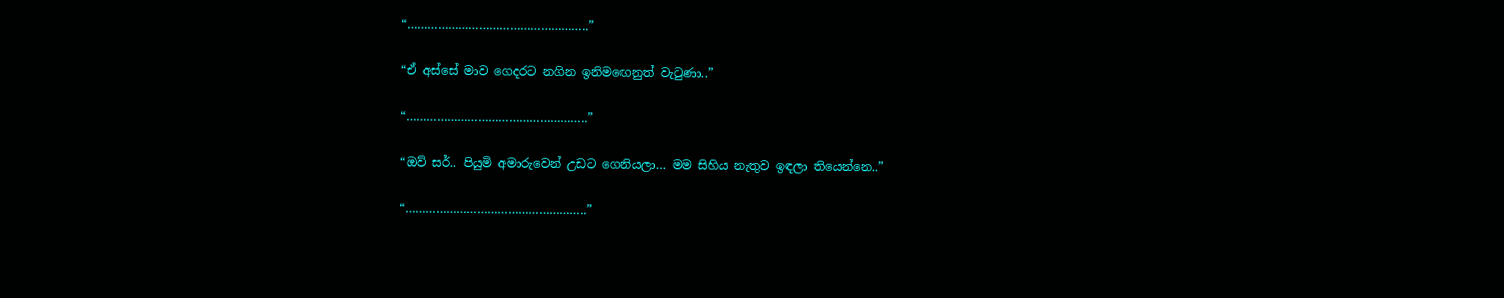“……………………………………………..”

“ඒ අස්සේ මාව ගෙදරට නගින ඉනිමඟෙනුත් වැටුණා..”

“……………………………………………..”

“ඔව් සර්.. පියුමි අමාරුවෙන් උඩට ගෙනියලා… මම සිහිය නැතුව ඉඳලා තියෙන්නෙ..”

“……………………………………………..”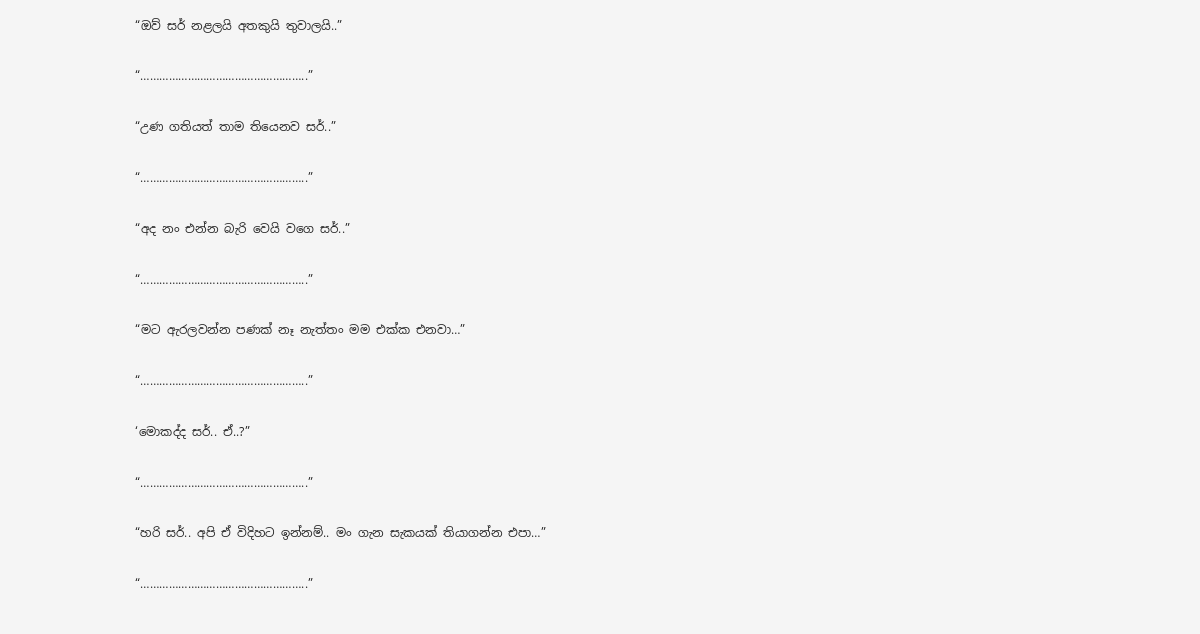“ඔව් සර් නළලයි අතකුයි තුවාලයි..”

“……………………………………………..”

“උණ ගතියත් තාම තියෙනව සර්..”

“……………………………………………..”

“අද නං එන්න බැරි වෙයි වගෙ සර්..”

“……………………………………………..”

“මට ඇරලවන්න පණක් නෑ නැත්තං මම එක්ක එනවා…”

“……………………………………………..”

‘මොකද්ද සර්.. ඒ..?”

“……………………………………………..”

“හරි සර්.. අපි ඒ විදිහට ඉන්නම්.. මං ගැන සැකයක් තියාගන්න එපා…”

“……………………………………………..”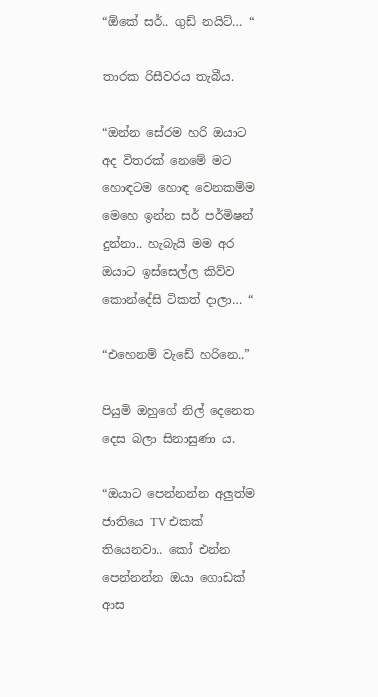“ඕකේ සර්.. ගුඩ් නයිට්… “

තාරක රිසීවරය තැබීය.

“ඔන්න සේරම හරි ඔයාට අද විතරක් නෙමේ මට හොඳටම හොඳ වෙනකම්ම මෙහෙ ඉන්න සර් පර්මිෂන් දුන්නා.. හැබැයි මම අර ඔයාට ඉස්සෙල්ල කිව්ව කොන්දේසි ටිකත් දාලා… “

“එහෙනම් වැඩේ හරිනෙ..”

පියුමි ඔහුගේ නිල් දෙනෙත දෙස බලා සිනාසුණා ය.

“ඔයාට පෙන්නන්න අලුත්ම ජාතියෙ TV එකක් තියෙනවා.. කෝ එන්න පෙන්නන්න ඔයා ගොඩක් ආස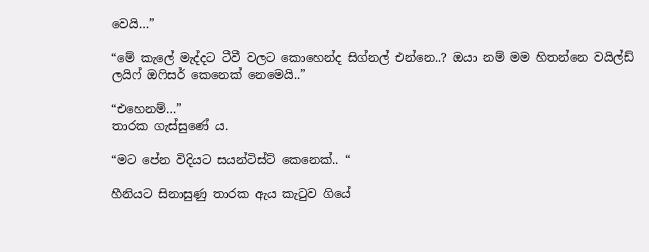වෙයි…”

“මේ කැලේ මැද්දට ටීවී වලට කොහෙන්ද සිග්නල් එන්නෙ..? ඔයා නම් මම හිතන්නෙ වයිල්ඩ් ලයිෆ් ඔෆිසර් කෙනෙක් නෙමෙයි..”

“එහෙනම්…”
තාරක ගැස්සුණේ ය.

“මට පේන විදියට සයන්ටිස්ට් කෙනෙක්.. “

හීනියට සිනාසුණු තාරක ඇය කැටුව ගියේ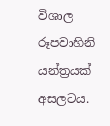විශාල රූපවාහිනි යන්ත්‍රයක් අසලටය.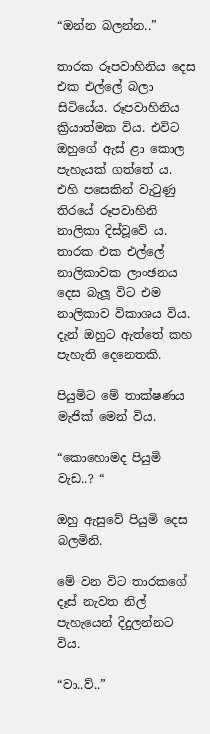“ඔන්න බලන්න..”

තාරක රූපවාහිනිය දෙස එක එල්ලේ බලා සිටියේය. රූපවාහිනිය ක්‍රියාත්මක විය. එවිට ඔහුගේ ඇස් ළා කොල පැහැයක් ගත්තේ ය. එහි පසෙකින් වැටුණු තිරයේ රූපවාහිනි නාලිකා දිස්වූවේ ය. තාරක එක එල්ලේ නාලිකාවක ලාංඡනය දෙස බැලූ විට එම නාලිකාව විකාශය විය. දැන් ඔහුට ඇත්තේ කහ පැහැති දෙනෙතකි.

පියුමිට මේ තාක්ෂණය මැජික් මෙන් විය.

“කොහොමද පියුමි වැඩ..? “

ඔහු ඇසුවේ පියුමි දෙස බලමිනි.

මේ වන විට තාරකගේ දෑස් නැවත නිල් පැහැයෙන් දිදුලන්නට විය.

“වා..ව්..”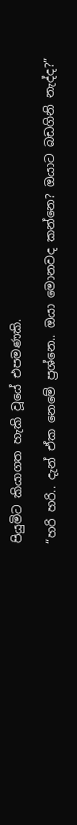පියුමිට කියාගත හැකි වූයේ එපමණකි.

“හරි හරි.. දැන් ඒක නෙමේ ප්‍රශ්නෙ.. ඔයා මොනවද කන්නෙ? ඔයාට බඩගිනි නැද්ද?”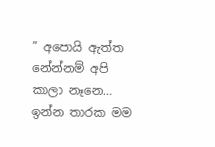” අපොයි ඇත්ත නේන්නම් අපි කාලා නෑනෙ… ඉන්න තාරක මම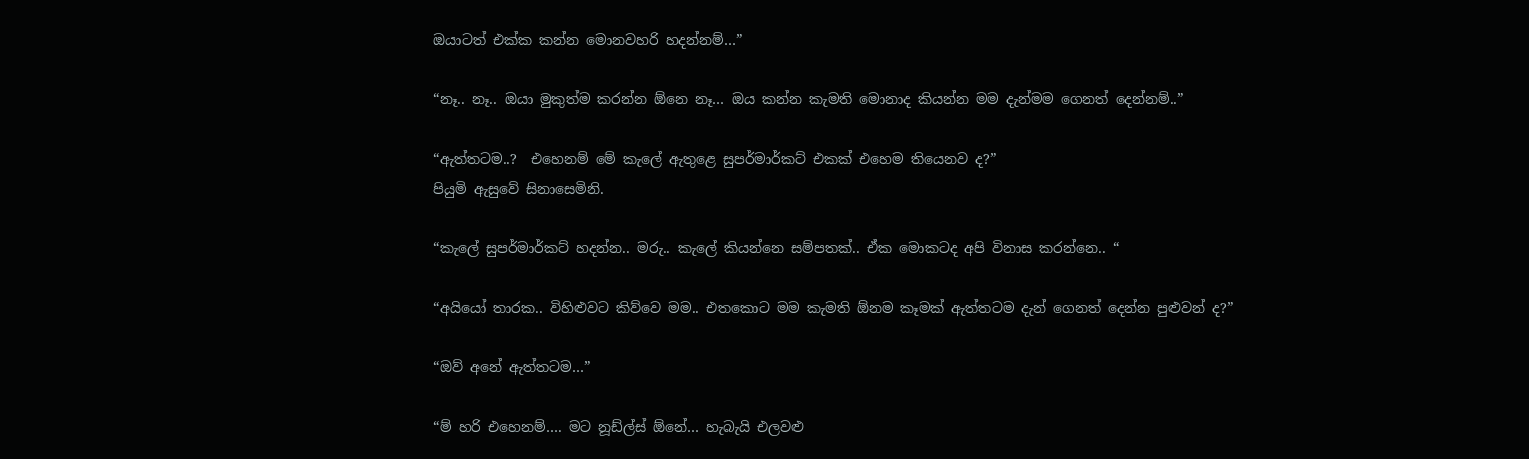ඔයාටත් එක්ක කන්න මොනවහරි හදන්නම්…”

“නෑ.. නෑ.. ඔයා මුකුත්ම කරන්න ඕනෙ නෑ… ඔය කන්න කැමති මොනාද කියන්න මම දැන්මම ගෙනත් දෙන්නම්..”

“ඇත්තටම..?  එහෙනම් මේ කැලේ ඇතුළෙ සුපර්මාර්කට් එකක් එහෙම තියෙනව ද?”
පියුමි ඇසුවේ සිනාසෙමිනි.

“කැලේ සුපර්මාර්කට් හදන්න.. මරු.. කැලේ කියන්නෙ සම්පතක්.. ඒක මොකටද අපි විනාස කරන්නෙ.. “

“අයියෝ තාරක.. විහිළුවට කිව්වෙ මම.. එතකොට මම කැමති ඕනම කෑමක් ඇත්තටම දැන් ගෙනත් දෙන්න පුළුවන් ද?”

“ඔව් අනේ ඇත්තටම…”

“ම් හරි එහෙනම්…. මට නූඩ්ල්ස් ඕනේ… හැබැයි එලවළු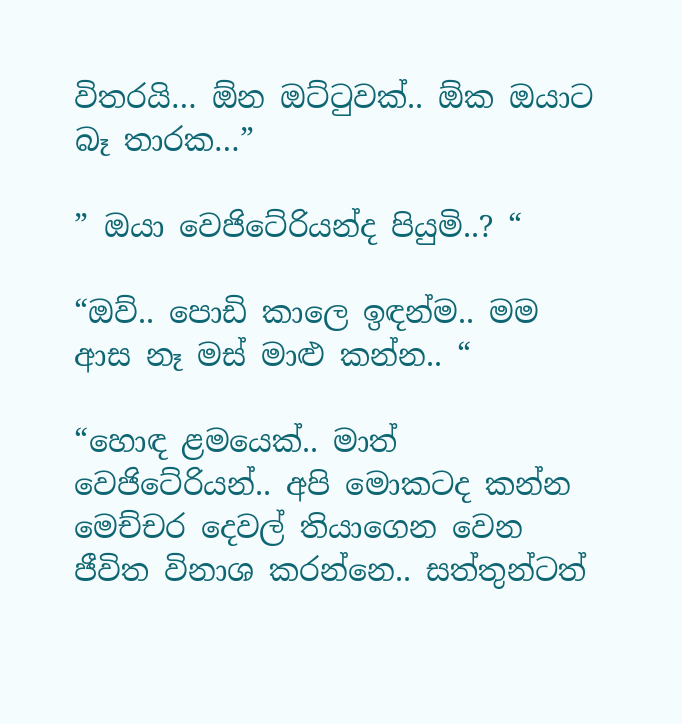විතරයි… ඕන ඔට්ටුවක්.. ඕක ඔයාට බෑ තාරක…”

” ඔයා වෙජිටේරියන්ද පියුමි..? “

“ඔව්.. පොඩි කාලෙ ඉඳන්ම.. මම ආස නෑ මස් මාළු කන්න.. “

“හොඳ ළමයෙක්.. මාත් වෙජිටේරියන්.. අපි මොකටද කන්න මෙච්චර දෙවල් තියාගෙන වෙන ජීවිත විනාශ කරන්නෙ.. සත්තුන්ටත්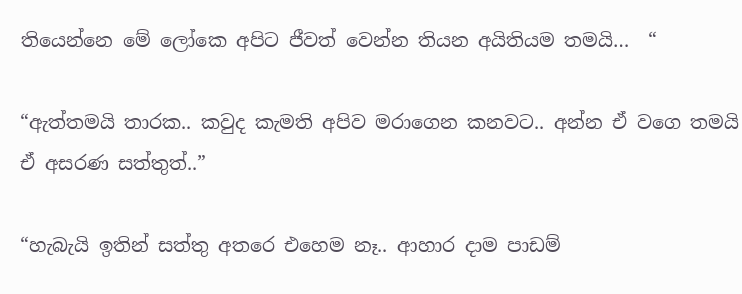තියෙන්නෙ මේ ලෝකෙ අපිට ජීවත් වෙන්න තියන අයිතියම තමයි…  “

“ඇත්තමයි තාරක.. කවුද කැමති අපිව මරාගෙන කනවට.. අන්න ඒ වගෙ තමයි ඒ අසරණ සත්තුත්..”

“හැබැයි ඉතින් සත්තු අතරෙ එහෙම නෑ.. ආහාර දාම පාඩම්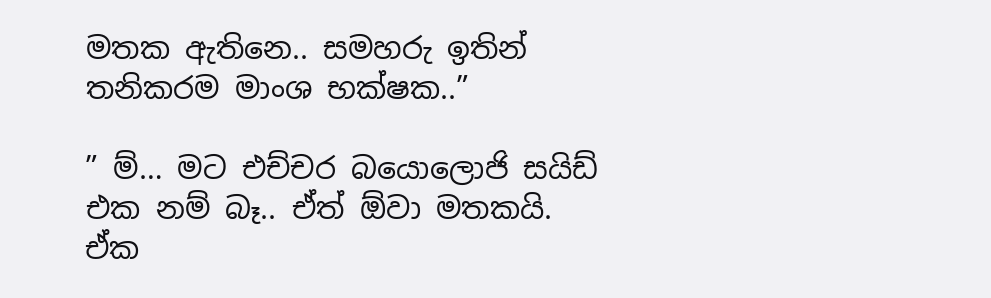මතක ඇතිනෙ.. සමහරු ඉතින් තනිකරම මාංශ භක්ෂක..”

” ම්… මට එච්චර බයොලොජි සයිඩ් එක නම් බෑ.. ඒත් ඕවා මතකයි. ඒක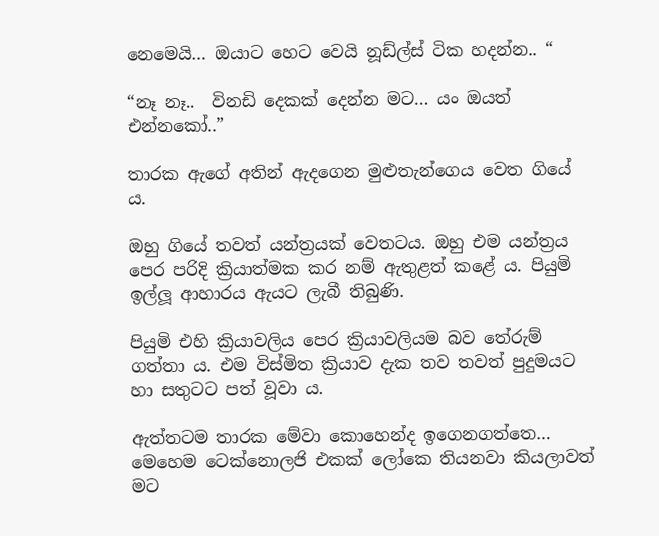නෙමෙයි… ඔයාට හෙට වෙයි නූඩ්ල්ස් ටික හදන්න.. “

“නෑ නෑ..  විනඩි දෙකක් දෙන්න මට… යං ඔයත් එන්නකෝ..”

තාරක ඇගේ අතින් ඇදගෙන මුළුතැන්ගෙය වෙත ගියේ ය.

ඔහු ගියේ තවත් යන්ත්‍රයක් වෙතටය. ඔහු එම යන්ත්‍රය පෙර පරිදි ක්‍රියාත්මක කර නම් ඇතුළත් කළේ ය. පියුමි ඉල්ලූ ආහාරය ඇයට ලැබී තිබුණි.

පියුමි එහි ක්‍රියාවලිය පෙර ක්‍රියාවලියම බව තේරුම් ගත්තා ය. එම විස්මිත ක්‍රියාව දැක තව තවත් පුදුමයට හා සතුටට පත් වූවා ය.

ඇත්තටම තාරක මේවා කොහෙන්ද ඉගෙනගත්තෙ… මෙහෙම ටෙක්නොලජි එකක් ලෝකෙ තියනවා කියලාවත් මට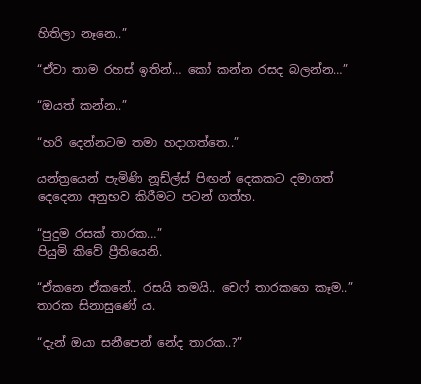හිතිලා නෑනෙ..”

“ඒවා තාම රහස් ඉතින්… කෝ කන්න රසද බලන්න…”

“ඔයත් කන්න..”

“හරි දෙන්නටම තමා හදාගත්තෙ..”

යන්ත්‍රයෙන් පැමිණි නූඩ්ල්ස් පිඟන් දෙකකට දමාගත් දෙදෙනා අනුභව කිරීමට පටන් ගත්හ.

“පුදුම රසක් තාරක…”
පියුමි කිවේ ප්‍රීතියෙනි.

“ඒකනෙ ඒකනේ.. රසයි තමයි.. චෙෆ් තාරකගෙ කෑම..”
තාරක සිනාසුණේ ය.

“දැන් ඔයා සනීපෙන් නේද තාරක..?”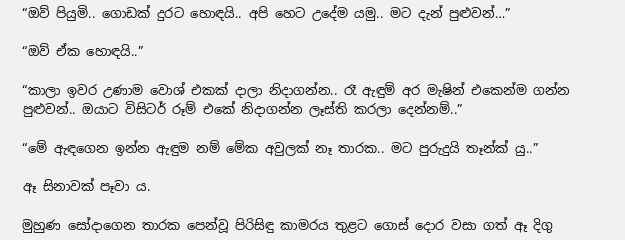“ඔව් පියුමි.. ගොඩක් දුරට හොඳයි.. අපි හෙට උදේම යමු.. මට දැන් පුළුවන්…”

“ඔව් ඒක හොඳයි..”

“කාලා ඉවර උණාම වොශ් එකක් දාලා නිදාගන්න.. රෑ ඇඳුම් අර මැෂින් එකෙන්ම ගන්න පුළුවන්.. ඔයාට විසිටර් රූම් එකේ නිදාගන්න ලෑස්ති කරලා දෙන්නම්..”

“මේ ඇඳගෙන ඉන්න ඇඳුම නම් මේක අවුලක් නෑ තාරක.. මට පුරුදුයි තෑන්ක් යු..”

ඈ සිනාවක් පෑවා ය.

මුහුණ සෝදාගෙන තාරක පෙන්වූ පිරිසිඳු කාමරය තුළට ගොස් දොර වසා ගත් ඈ දිගු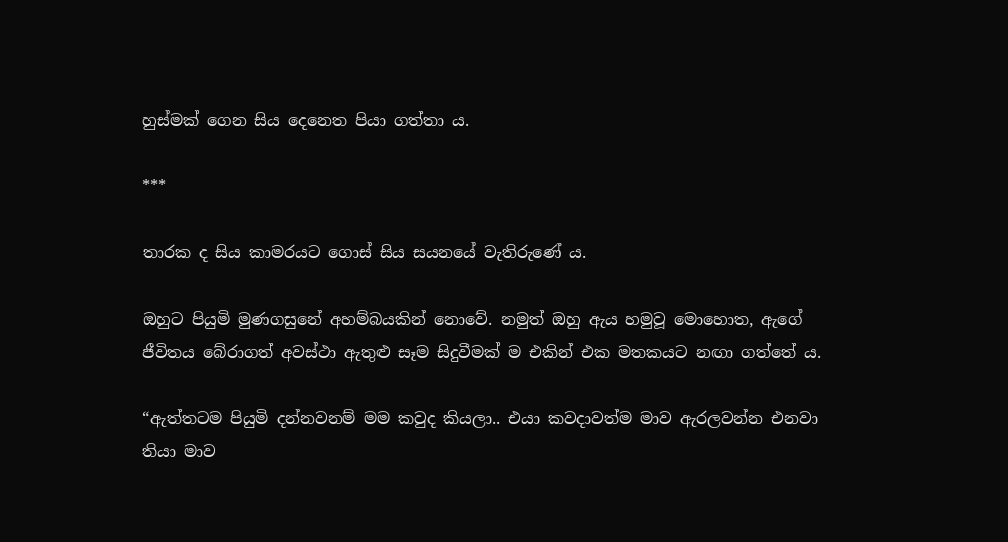හුස්මක් ගෙන සිය දෙනෙත පියා ගත්තා ය.

***

තාරක ද සිය කාමරයට ගොස් සිය සයනයේ වැතිරුණේ ය.

ඔහුට පියුමි මුණගසුනේ අහම්බයකින් නොවේ. නමුත් ඔහු ඇය හමුවූ මොහොත, ඇගේ ජීවිතය බේරාගත් අවස්ථා ඇතුළු සෑම සිදුවීමක් ම එකින් එක මතකයට නඟා ගත්තේ ය.

“ඇත්තටම පියුමි දන්නවනම් මම කවුද කියලා.. එයා කවදාවත්ම මාව ඇරලවන්න එනවා තියා මාව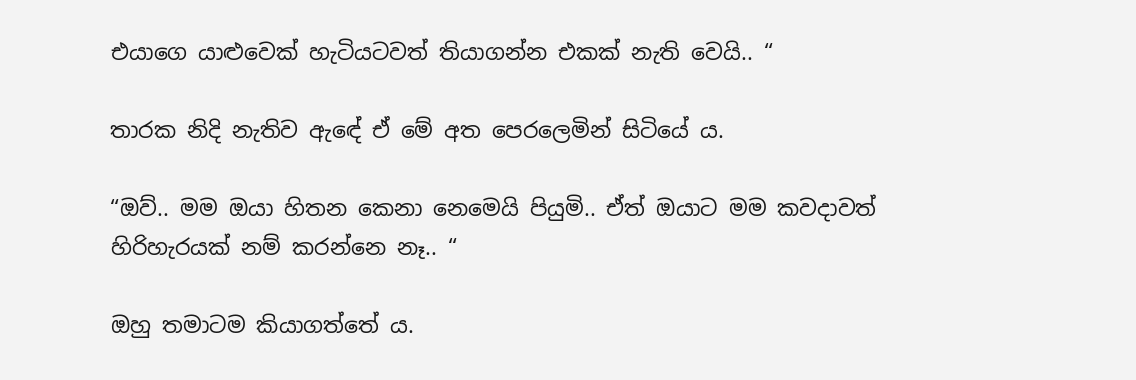එයාගෙ යාළුවෙක් හැටියටවත් තියාගන්න එකක් නැති වෙයි.. “

තාරක නිදි නැතිව ඇඳේ ඒ මේ අත පෙරලෙමින් සිටියේ ය.

“ඔව්.. මම ඔයා හිතන කෙනා නෙමෙයි පියුමි.. ඒත් ඔයාට මම කවදාවත් හිරිහැරයක් නම් කරන්නෙ නෑ.. “

ඔහු තමාටම කියාගත්තේ ය.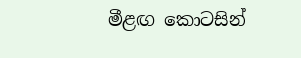මීළඟ කොටසින්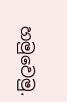හමුවෙමු.